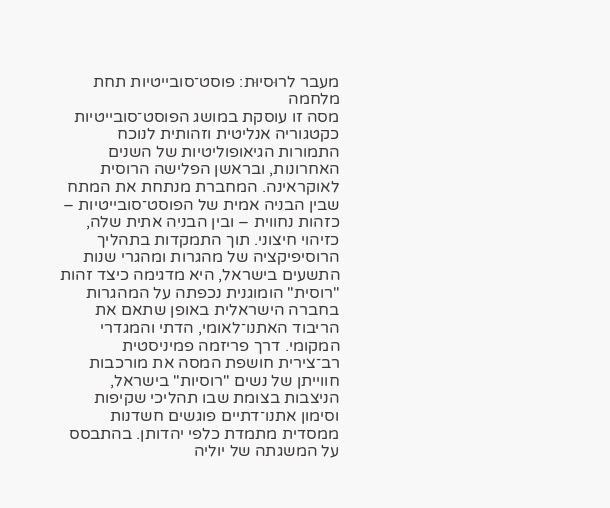מעבר לרוּסיוּת: פוסט־סובייטיות תחת מלחמה
מסה זו עוסקת במושג הפוסט־סובייטיות כקטגוריה אנליטית וזהותית לנוכח התמורות הגיאופוליטיות של השנים האחרונות, ובראשן הפלישה הרוסית לאוקראינה. המחברת מנתחת את המתח שבין הבניה אמית של הפוסט־סובייטיות – כזהות נחווית – ובין הבניה אתית שלה, כזיהוי חיצוני. תוך התמקדות בתהליך הרוסיפיקציה של מהגרות ומהגרי שנות התשעים בישראל, היא מדגימה כיצד זהות "רוסית" הומוגנית נכפתה על המהגרות בחברה הישראלית באופן שתאם את הריבוד האתנו־לאומי, הדתי והמגדרי המקומי. דרך פריזמה פמיניסטית רב־צירית חושפת המסה את מורכבות חווייתן של נשים "רוסיות" בישראל, הניצבות בצומת שבו תהליכי שקיפות וסימון אתנו־דתיים פוגשים חשדנות ממסדית מתמדת כלפי יהדותן. בהתבסס על המשגתה של יוליה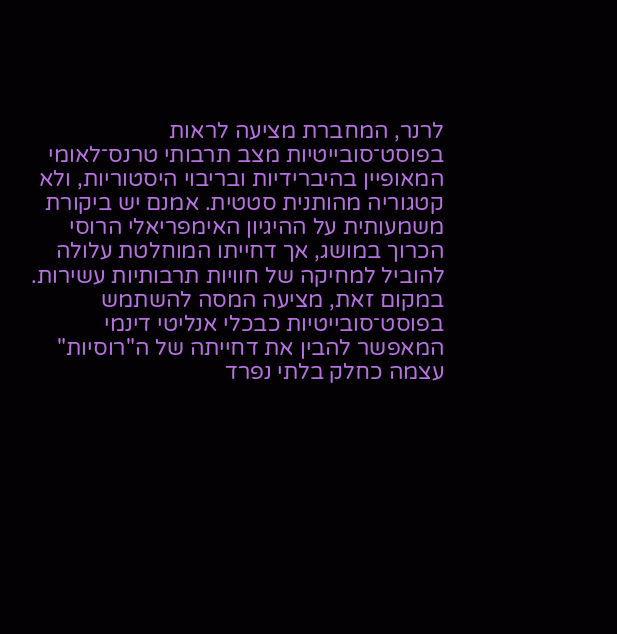לרנר, המחברת מציעה לראות בפוסט־סובייטיות מצב תרבותי טרנס־לאומי המאופיין בהיברידיות ובריבוי היסטוריות, ולא קטגוריה מהותנית סטטית. אמנם יש ביקורת משמעותית על ההיגיון האימפריאלי הרוסי הכרוך במושג, אך דחייתו המוחלטת עלולה להוביל למחיקה של חוויות תרבותיות עשירות. במקום זאת, מציעה המסה להשתמש בפוסט־סובייטיות כבכלי אנליטי דינמי המאפשר להבין את דחייתה של ה"רוסיות" עצמה כחלק בלתי נפרד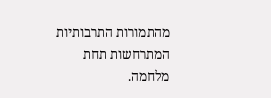מהתמורות התרבותיות המתרחשות תחת מלחמה.